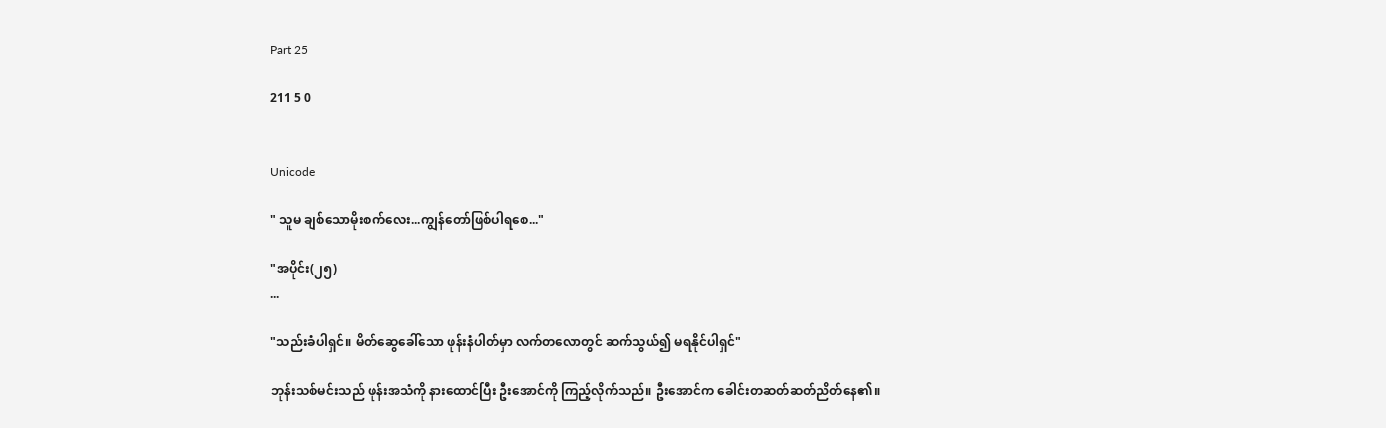Part 25

211 5 0


Unicode

" သူမ ချစ်သောမိုးစက်လေး...ကျွန်တော်ဖြစ်ပါရစေ..."

"အပိုင်း(၂၅)
...

"သည်းခံပါရှင်။ မိတ်ဆွေခေါ်သော ဖုန်းနံပါတ်မှာ လက်တလောတွင် ဆက်သွယ်၍ မရနိုင်ပါရှင်"

ဘုန်းသစ်မင်းသည် ဖုန်းအသံကို နားထောင်ပြီး ဦးအောင်ကို ကြည့်လိုက်သည်။ ဦးအောင်က ခေါင်းတဆတ်ဆတ်ညိတ်နေ၏။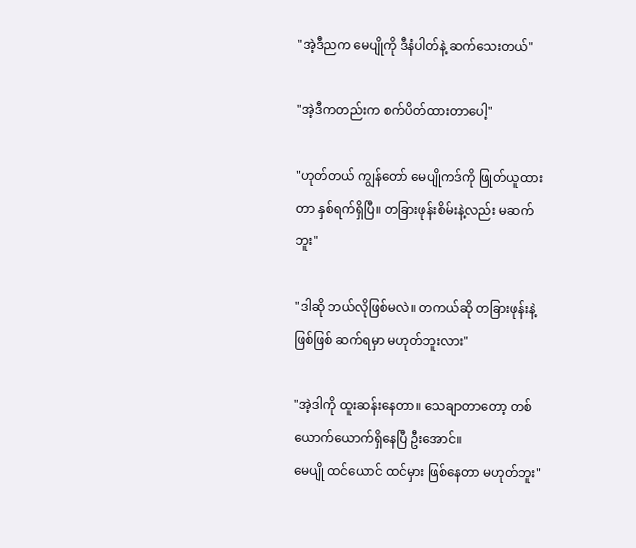"အဲ့ဒီညက မေပျိုကို ဒီနံပါတ်နဲ့ ဆက်သေးတယ်"

"အဲ့ဒီကတည်းက စက်ပိတ်ထားတာပေါ့"

"ဟုတ်တယ် ကျွန်တော် မေပျိုကဒ်ကို ဖြုတ်ယူထားတာ နှစ်ရက်ရှိပြီ။ တခြားဖုန်းစိမ်းနဲ့လည်း မဆက်ဘူး"

"ဒါဆို ဘယ်လိုဖြစ်မလဲ။ တကယ်ဆို တခြားဖုန်းနဲ့ဖြစ်ဖြစ် ဆက်ရမှာ မဟုတ်ဘူးလား"

"အဲ့ဒါကို ထူးဆန်းနေတာ။ သေချာတာတော့ တစ်ယောက်ယောက်ရှိနေပြီ ဦးအောင်။
မေပျို ထင်ယောင် ထင်မှား ဖြစ်နေတာ မဟုတ်ဘူး"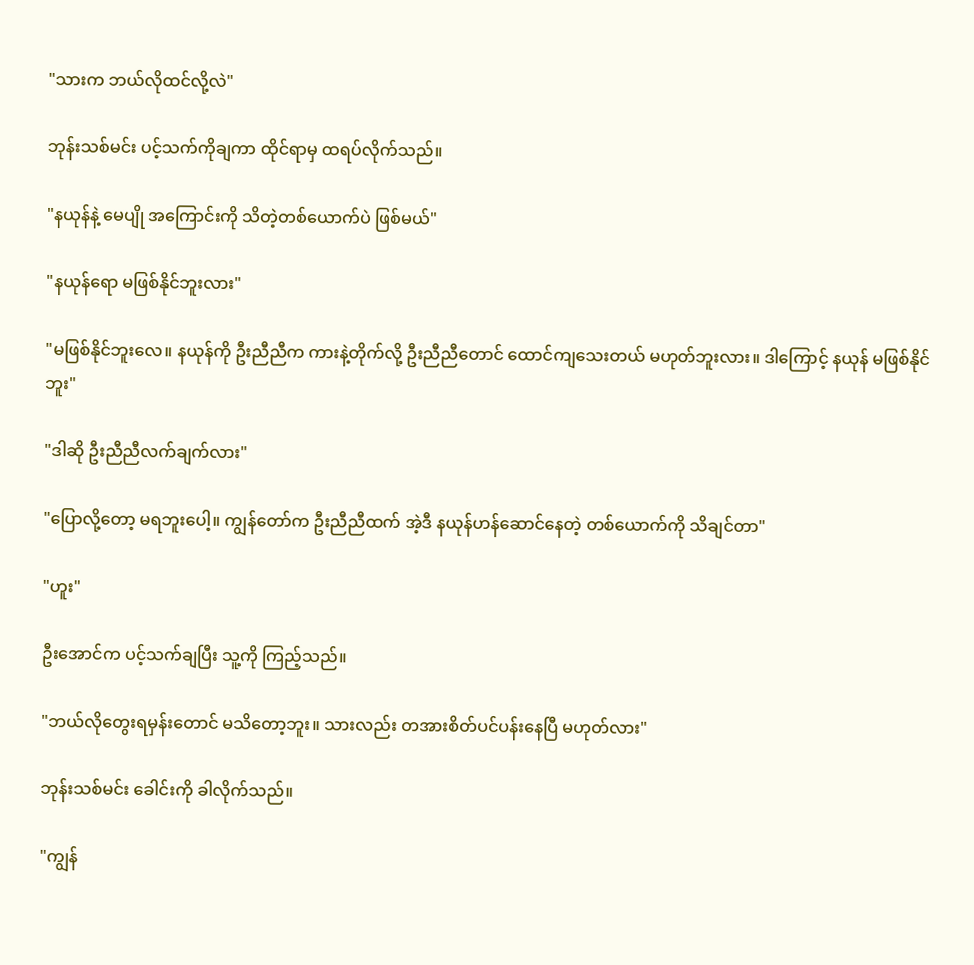"သားက ဘယ်လိုထင်လို့လဲ"

ဘုန်းသစ်မင်း ပင့်သက်ကိုချကာ ထိုင်ရာမှ ထရပ်လိုက်သည်။

"နယုန်နဲ့ မေပျို အကြောင်းကို သိတဲ့တစ်ယောက်ပဲ ဖြစ်မယ်"

"နယုန်ရော မဖြစ်နိုင်ဘူးလား"

"မဖြစ်နိုင်ဘူးလေ။ နယုန်ကို ဦးညီညီက ကားနဲ့တိုက်လို့ ဦးညီညီတောင် ထောင်ကျသေးတယ် မဟုတ်ဘူးလား။ ဒါကြောင့် နယုန် မဖြစ်နိုင်ဘူး"

"ဒါဆို ဦးညီညီလက်ချက်လား"

"ပြောလို့တော့ မရဘူးပေါ့။ ကျွန်တော်က ဦးညီညီထက် အဲ့ဒီ နယုန်ဟန်ဆောင်နေတဲ့ တစ်ယောက်ကို သိချင်တာ"

"ဟူး"

ဦးအောင်က ပင့်သက်ချပြီး သူ့ကို ကြည့်သည်။

"ဘယ်လိုတွေးရမှန်းတောင် မသိတော့ဘူး။ သားလည်း တအားစိတ်ပင်ပန်းနေပြီ မဟုတ်လား"

ဘုန်းသစ်မင်း ခေါင်းကို ခါလိုက်သည်။

"ကျွန်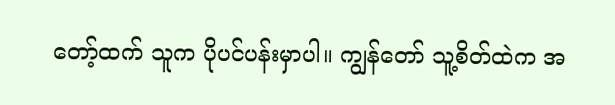တော့်ထက် သူက ပိုပင်ပန်းမှာပါ။ ကျွန်တော် သူ့စိတ်ထဲက အ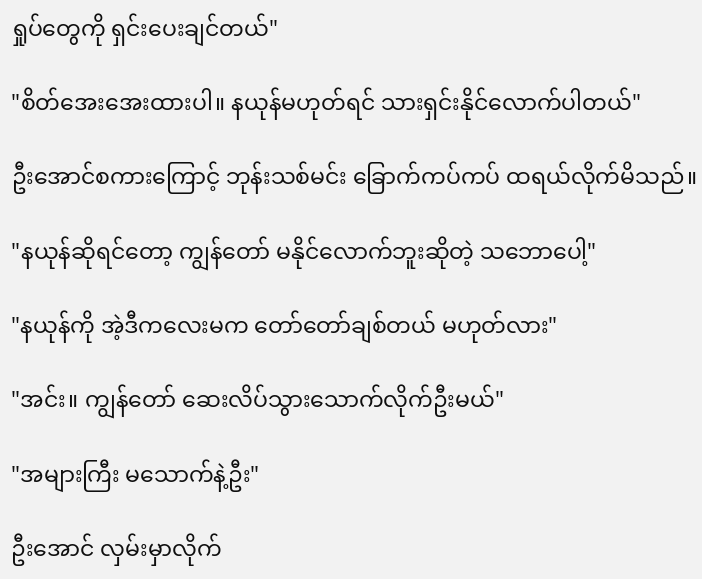ရှုပ်တွေကို ရှင်းပေးချင်တယ်"

"စိတ်အေးအေးထားပါ။ နယုန်မဟုတ်ရင် သားရှင်းနိုင်လောက်ပါတယ်"

ဦးအောင်စကားကြောင့် ဘုန်းသစ်မင်း ခြောက်ကပ်ကပ် ထရယ်လိုက်မိသည်။

"နယုန်ဆိုရင်တော့ ကျွန်တော် မနိုင်လောက်ဘူးဆိုတဲ့ သဘောပေါ့"

"နယုန်ကို အဲ့ဒီကလေးမက တော်တော်ချစ်တယ် မဟုတ်လား"

"အင်း။ ကျွန်တော် ဆေးလိပ်သွားသောက်လိုက်ဦးမယ်"

"အများကြီး မသောက်နဲ့ဦး"

ဦးအောင် လှမ်းမှာလိုက်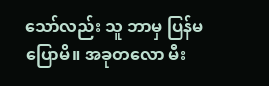သော်လည်း သူ ဘာမှ ပြန်မပြောမိ။ အခုတလော မီး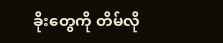ခိုးတွေကို တိမ်လို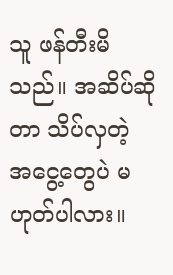သူ ဖန်တီးမိသည်။ အဆိပ်ဆိုတာ သိပ်လှတဲ့ အငွေ့တွေပဲ မဟုတ်ပါလား။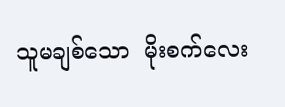သူမချစ်သော  မိုးစက်လေး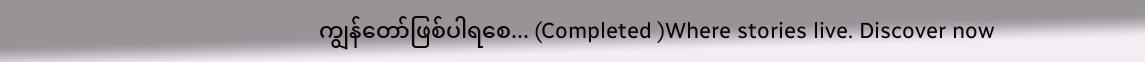ကျွန်တော်ဖြစ်ပါရစေ... (Completed )Where stories live. Discover now